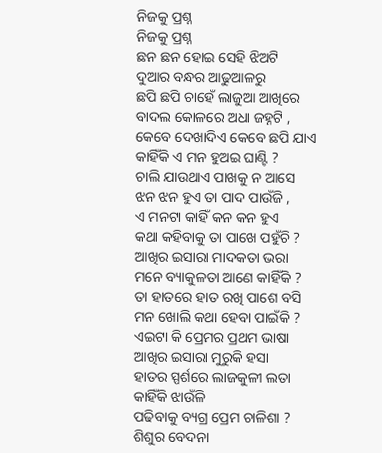ନିଜକୁ ପ୍ରଶ୍ନ
ନିଜକୁ ପ୍ରଶ୍ନ
ଛନ ଛନ ହୋଇ ସେହି ଝିଅଟି
ଦୁଆର ବନ୍ଧର ଆଢୁଆଳରୁ
ଛପି ଛପି ଚାହେଁ ଲାଜୁଆ ଆଖିରେ
ବାଦଲ କୋଳରେ ଅଧା ଜହ୍ନଟି ,
କେବେ ଦେଖାଦିଏ କେବେ ଛପି ଯାଏ
କାହିଁକି ଏ ମନ ହୁଅଇ ଘାଣ୍ଟି ?
ଚାଲି ଯାଉଥାଏ ପାଖକୁ ନ ଆସେ
ଝନ ଝନ ହୁଏ ତା ପାଦ ପାଉଁଜି ,
ଏ ମନଟା କାହିଁ କନ କନ ହୁଏ
କଥା କହିବାକୁ ତା ପାଖେ ପହୁଁଚି ?
ଆଖିର ଇସାରା ମାଦକତା ଭରା
ମନେ ବ୍ୟାକୁଳତା ଆଣେ କାହିଁକି ?
ତା ହାତରେ ହାତ ରଖି ପାଶେ ବସି
ମନ ଖୋଲି କଥା ହେବା ପାଇଁକି ?
ଏଇଟା କି ପ୍ରେମର ପ୍ରଥମ ଭାଷା
ଆଖିର ଇସାରା ମୁରୁକି ହସା
ହାତର ସ୍ପର୍ଶରେ ଲାଜକୁଳୀ ଲତା
କାହିଁକି ଝାଉଁଳି
ପଢିବାକୁ ବ୍ୟଗ୍ର ପ୍ରେମ ଚାଳିଶା ?
ଶିଶୁର ବେଦନା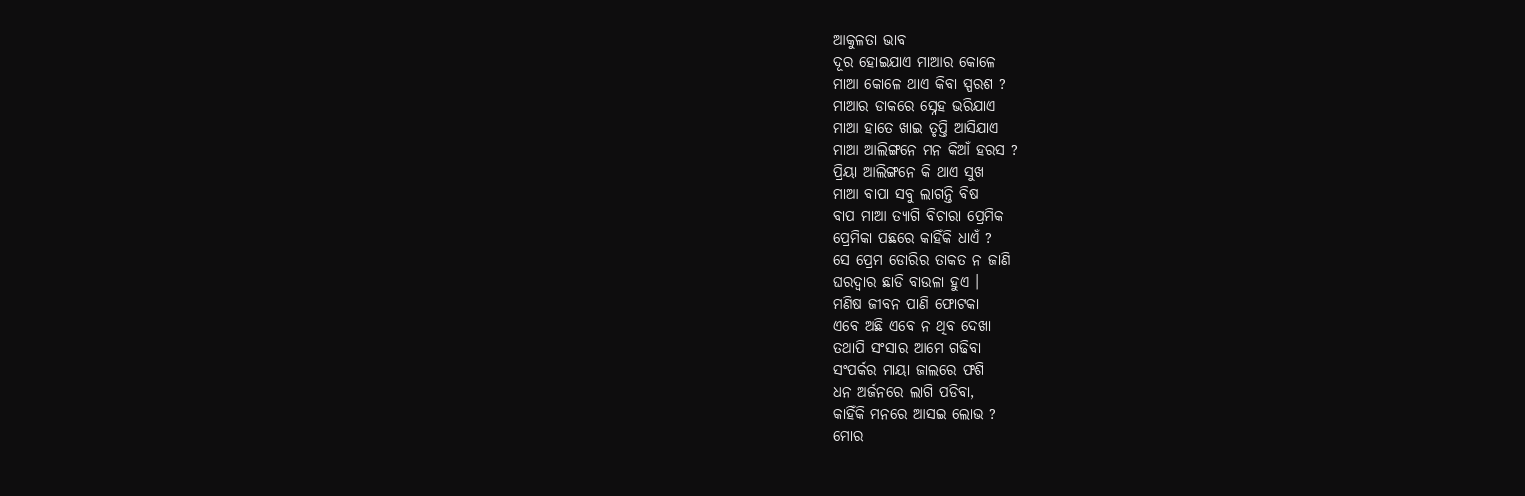ଆକୁଳତା ଭାବ
ଦୂର ହୋଇଯାଏ ମାଆର କୋଳେ
ମାଆ କୋଳେ ଥାଏ କିବା ସ୍ପରଶ ?
ମାଆର ଡାକରେ ସ୍ନେହ ଭରିଯାଏ
ମାଆ ହାତେ ଖାଇ ତୃପ୍ତି ଆସିଯାଏ
ମାଆ ଆଲିଙ୍ଗନେ ମନ କିଆଁ ହରସ ?
ପ୍ରିୟା ଆଲିଙ୍ଗନେ କି ଥାଏ ସୁଖ
ମାଆ ବାପା ସବୁ ଲାଗନ୍ତି ବିଷ
ବାପ ମାଆ ତ୍ୟାଗି ବିଚାରା ପ୍ରେମିକ
ପ୍ରେମିକା ପଛରେ କାହିଁକି ଧାଏଁ ?
ସେ ପ୍ରେମ ଡୋରିର ତାକତ ନ ଜାଣି
ଘରଦ୍ଵାର ଛାଡି ବାଉଳା ହୁଏ ।
ମଣିଷ ଜୀବନ ପାଣି ଫୋଟକା
ଏବେ ଅଛି ଏବେ ନ ଥିବ ଦେଖା
ତଥାପି ସଂସାର ଆମେ ଗଢିବା
ସଂପର୍କର ମାୟା ଜାଲରେ ଫଶି
ଧନ ଅର୍ଜନରେ ଲାଗି ପଡିବା,
କାହିଁକି ମନରେ ଆସଇ ଲୋଭ ?
ମୋର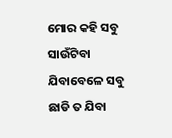ମୋର କହି ସବୁ ସାଉଁଟିବା
ଯିବାବେଳେ ସବୁ ଛାଡି ତ ଯିବା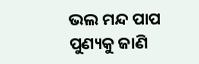ଭଲ ମନ୍ଦ ପାପ ପୁଣ୍ୟକୁ ଜାଣି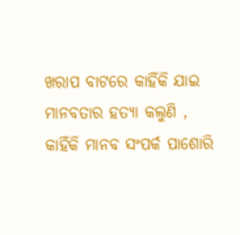ଖରାପ ବାଟରେ କାହିଁକି ଯାଇ
ମାନବତାର ହତ୍ୟା କଲୁଣି ,
କାହିଁକି ମାନବ ସଂପର୍କ ପାଶୋରି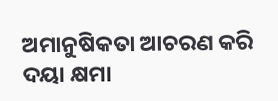ଅମାନୁଷିକତା ଆଚରଣ କରି
ଦୟା କ୍ଷମା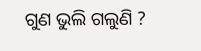ଗୁଣ ଭୁଲି ଗଲୁଣି ?